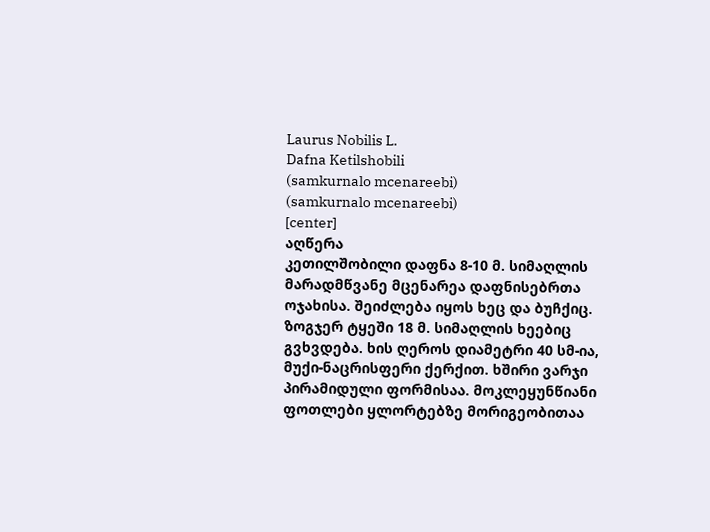Laurus Nobilis L.
Dafna Ketilshobili
(samkurnalo mcenareebi)
(samkurnalo mcenareebi)
[center]
აღწერა
კეთილშობილი დაფნა 8-10 მ. სიმაღლის მარადმწვანე მცენარეა დაფნისებრთა ოჯახისა. შეიძლება იყოს ხეც და ბუჩქიც. ზოგჯერ ტყეში 18 მ. სიმაღლის ხეებიც გვხვდება. ხის ღეროს დიამეტრი 40 სმ-ია, მუქი-ნაცრისფერი ქერქით. ხშირი ვარჯი პირამიდული ფორმისაა. მოკლეყუნწიანი ფოთლები ყლორტებზე მორიგეობითაა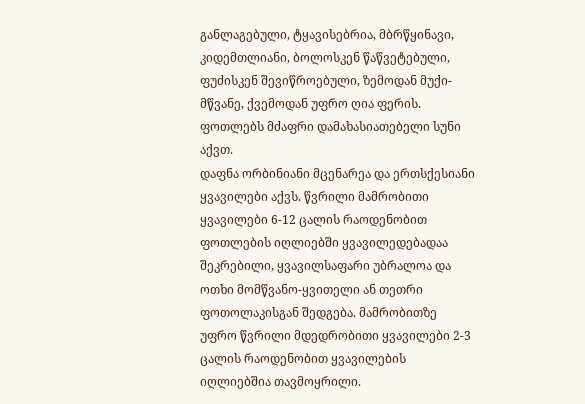განლაგებული, ტყავისებრია, მბრწყინავი, კიდემთლიანი, ბოლოსკენ წაწვეტებული, ფუძისკენ შევიწროებული, ზემოდან მუქი-მწვანე, ქვემოდან უფრო ღია ფერის. ფოთლებს მძაფრი დამახასიათებელი სუნი აქვთ.
დაფნა ორბინიანი მცენარეა და ერთსქესიანი ყვავილები აქვს. წვრილი მამრობითი ყვავილები 6-12 ცალის რაოდენობით ფოთლების იღლიებში ყვავილედებადაა შეკრებილი, ყვავილსაფარი უბრალოა და ოთხი მომწვანო-ყვითელი ან თეთრი ფოთოლაკისგან შედგება. მამრობითზე უფრო წვრილი მდედრობითი ყვავილები 2-3 ცალის რაოდენობით ყვავილების იღლიებშია თავმოყრილი.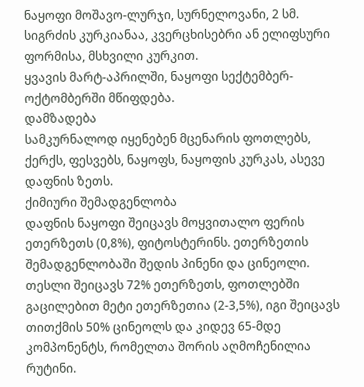ნაყოფი მოშავო-ლურჯი, სურნელოვანი, 2 სმ. სიგრძის კურკიანაა, კვერცხისებრი ან ელიფსური ფორმისა, მსხვილი კურკით.
ყვავის მარტ-აპრილში, ნაყოფი სექტემბერ-ოქტომბერში მწიფდება.
დამზადება
სამკურნალოდ იყენებენ მცენარის ფოთლებს, ქერქს, ფესვებს, ნაყოფს, ნაყოფის კურკას, ასევე დაფნის ზეთს.
ქიმიური შემადგენლობა
დაფნის ნაყოფი შეიცავს მოყვითალო ფერის ეთერზეთს (0,8%), ფიტოსტერინს. ეთერზეთის შემადგენლობაში შედის პინენი და ცინეოლი. თესლი შეიცავს 72% ეთერზეთს, ფოთლებში გაცილებით მეტი ეთერზეთია (2-3,5%), იგი შეიცავს თითქმის 50% ცინეოლს და კიდევ 65-მდე კომპონენტს, რომელთა შორის აღმოჩენილია რუტინი.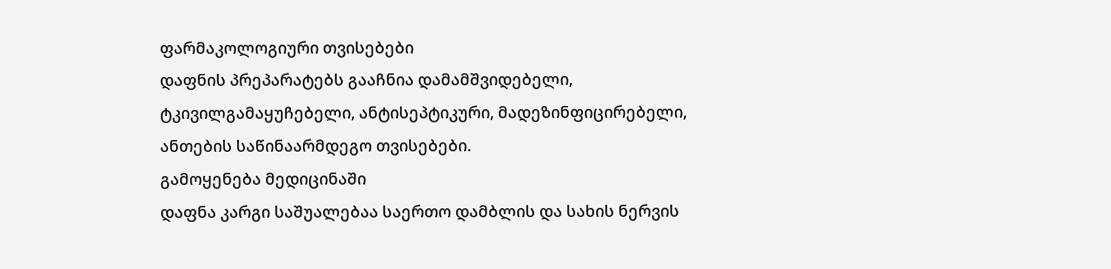ფარმაკოლოგიური თვისებები
დაფნის პრეპარატებს გააჩნია დამამშვიდებელი, ტკივილგამაყუჩებელი, ანტისეპტიკური, მადეზინფიცირებელი, ანთების საწინაარმდეგო თვისებები.
გამოყენება მედიცინაში
დაფნა კარგი საშუალებაა საერთო დამბლის და სახის ნერვის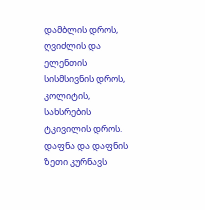დამბლის დროს, ღვიძლის და ელენთის სისმსივნის დროს, კოლიტის, სახსრების ტკივილის დროს. დაფნა და დაფნის ზეთი კურნავს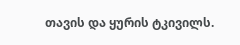თავის და ყურის ტკივილს.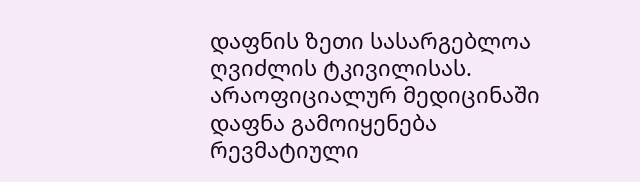დაფნის ზეთი სასარგებლოა ღვიძლის ტკივილისას.
არაოფიციალურ მედიცინაში დაფნა გამოიყენება რევმატიული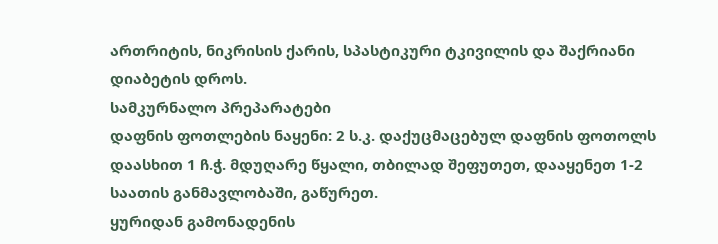ართრიტის, ნიკრისის ქარის, სპასტიკური ტკივილის და შაქრიანი დიაბეტის დროს.
სამკურნალო პრეპარატები
დაფნის ფოთლების ნაყენი: 2 ს.კ. დაქუცმაცებულ დაფნის ფოთოლს დაასხით 1 ჩ.ჭ. მდუღარე წყალი, თბილად შეფუთეთ, დააყენეთ 1-2 საათის განმავლობაში, გაწურეთ.
ყურიდან გამონადენის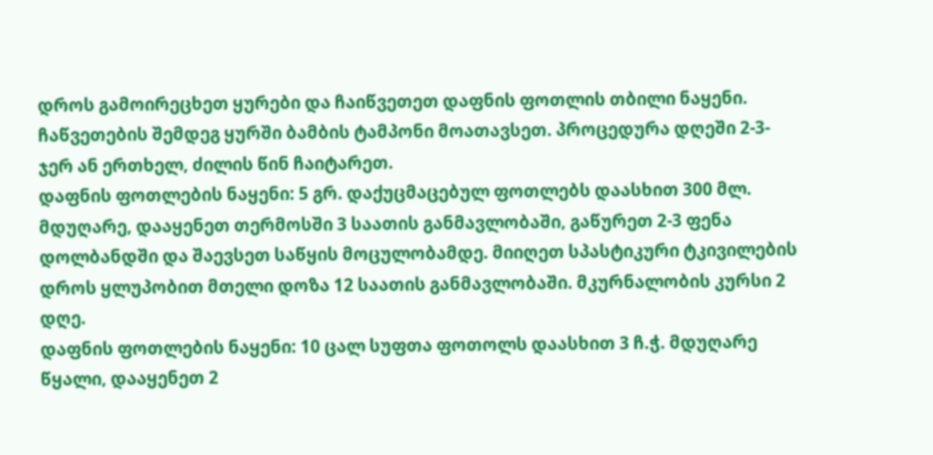დროს გამოირეცხეთ ყურები და ჩაიწვეთეთ დაფნის ფოთლის თბილი ნაყენი. ჩაწვეთების შემდეგ ყურში ბამბის ტამპონი მოათავსეთ. პროცედურა დღეში 2-3-ჯერ ან ერთხელ, ძილის წინ ჩაიტარეთ.
დაფნის ფოთლების ნაყენი: 5 გრ. დაქუცმაცებულ ფოთლებს დაასხით 300 მლ. მდუღარე, დააყენეთ თერმოსში 3 საათის განმავლობაში, გაწურეთ 2-3 ფენა დოლბანდში და შაევსეთ საწყის მოცულობამდე. მიიღეთ სპასტიკური ტკივილების დროს ყლუპობით მთელი დოზა 12 საათის განმავლობაში. მკურნალობის კურსი 2 დღე.
დაფნის ფოთლების ნაყენი: 10 ცალ სუფთა ფოთოლს დაასხით 3 ჩ.ჭ. მდუღარე წყალი, დააყენეთ 2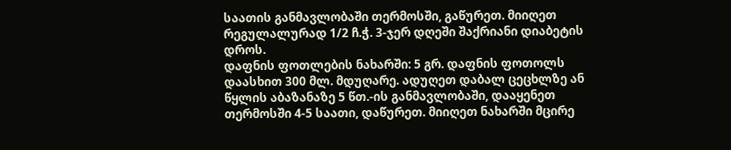საათის განმავლობაში თერმოსში, გაწურეთ. მიიღეთ რეგულალურად 1/2 ჩ.ჭ. 3-ჯერ დღეში შაქრიანი დიაბეტის დროს.
დაფნის ფოთლების ნახარში: 5 გრ. დაფნის ფოთოლს დაასხით 300 მლ. მდუღარე. ადუღეთ დაბალ ცეცხლზე ან წყლის აბაზანაზე 5 წთ.-ის განმავლობაში, დააყენეთ თერმოსში 4-5 საათი, დაწურეთ. მიიღეთ ნახარში მცირე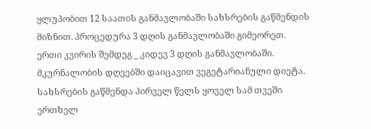ყლუპობით 12 საათის განმავლობაში სახსრების გაწმენდის მიზნით. პროცედურა 3 დღის განმავლობაში გიმეორეთ. ერთი კვირის შემდეგ _ კიდევ 3 დღის განმავლობაში. მკურნალობის დღეებში დაიცავით ვეგეტარიანული დიეტა.
სახსრების გაწმენდა პირველ წელს ყოველ სამ თვეში ერთხელ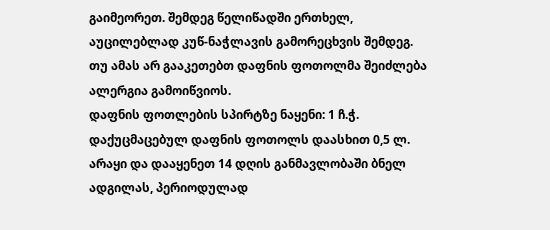გაიმეორეთ. შემდეგ წელიწადში ერთხელ, აუცილებლად კუწ-ნაჭლავის გამორეცხვის შემდეგ. თუ ამას არ გააკეთებთ დაფნის ფოთოლმა შეიძლება ალერგია გამოიწვიოს.
დაფნის ფოთლების სპირტზე ნაყენი: 1 ჩ.ჭ. დაქუცმაცებულ დაფნის ფოთოლს დაასხით 0,5 ლ. არაყი და დააყენეთ 14 დღის განმავლობაში ბნელ ადგილას, პერიოდულად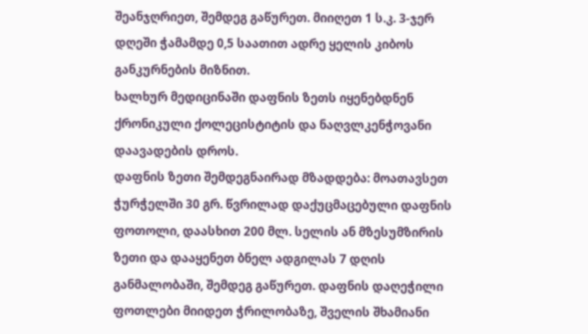შეანჯღრიეთ, შემდეგ გაწურეთ. მიიღეთ 1 ს.კ. 3-ჯერ დღეში ჭამამდე 0,5 საათით ადრე ყელის კიბოს განკურნების მიზნით.
ხალხურ მედიცინაში დაფნის ზეთს იყენებდნენ ქრონიკული ქოლეცისტიტის და ნაღვლკენჭოვანი დაავადების დროს.
დაფნის ზეთი შემდეგნაირად მზადდება: მოათავსეთ ჭურჭელში 30 გრ. წვრილად დაქუცმაცებული დაფნის ფოთოლი, დაასხით 200 მლ. სელის ან მზესუმზირის ზეთი და დააყენეთ ბნელ ადგილას 7 დღის განმალობაში, შემდეგ გაწურეთ. დაფნის დაღეჭილი ფოთლები მიიდეთ ჭრილობაზე, შველის შხამიანი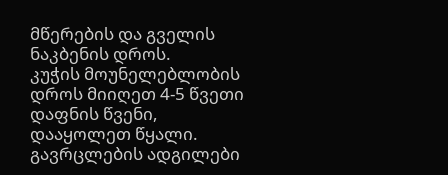მწერების და გველის ნაკბენის დროს.
კუჭის მოუნელებლობის დროს მიიღეთ 4-5 წვეთი დაფნის წვენი, დააყოლეთ წყალი.
გავრცლების ადგილები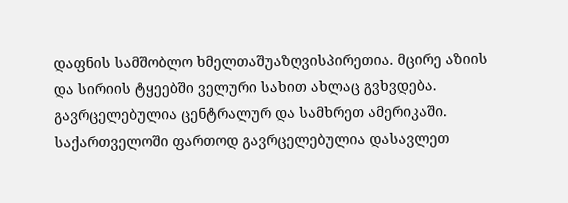დაფნის სამშობლო ხმელთაშუაზღვისპირეთია. მცირე აზიის და სირიის ტყეებში ველური სახით ახლაც გვხვდება. გავრცელებულია ცენტრალურ და სამხრეთ ამერიკაში.
საქართველოში ფართოდ გავრცელებულია დასავლეთ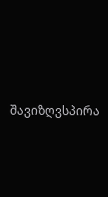შავიზღვსპირა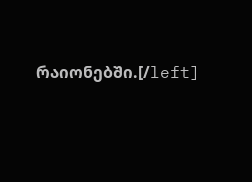რაიონებში.[/left]